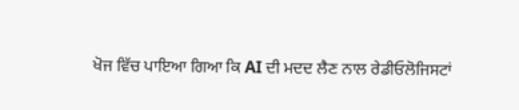ਖੋਜ ਵਿੱਚ ਪਾਇਆ ਗਿਆ ਕਿ AI ਦੀ ਮਦਦ ਲੈਣ ਨਾਲ ਰੇਡੀਓਲੋਜਿਸਟਾਂ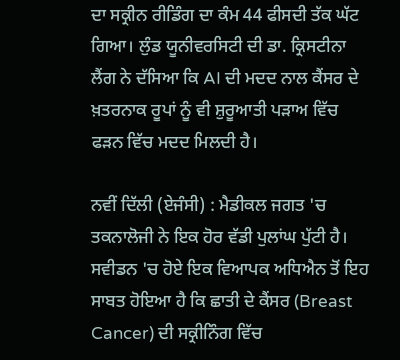ਦਾ ਸਕ੍ਰੀਨ ਰੀਡਿੰਗ ਦਾ ਕੰਮ 44 ਫੀਸਦੀ ਤੱਕ ਘੱਟ ਗਿਆ। ਲੁੰਡ ਯੂਨੀਵਰਸਿਟੀ ਦੀ ਡਾ. ਕ੍ਰਿਸਟੀਨਾ ਲੈਂਗ ਨੇ ਦੱਸਿਆ ਕਿ AI ਦੀ ਮਦਦ ਨਾਲ ਕੈਂਸਰ ਦੇ ਖ਼ਤਰਨਾਕ ਰੂਪਾਂ ਨੂੰ ਵੀ ਸ਼ੁਰੂਆਤੀ ਪੜਾਅ ਵਿੱਚ ਫੜਨ ਵਿੱਚ ਮਦਦ ਮਿਲਦੀ ਹੈ।

ਨਵੀਂ ਦਿੱਲੀ (ਏਜੰਸੀ) : ਮੈਡੀਕਲ ਜਗਤ 'ਚ ਤਕਨਾਲੋਜੀ ਨੇ ਇਕ ਹੋਰ ਵੱਡੀ ਪੁਲਾਂਘ ਪੁੱਟੀ ਹੈ। ਸਵੀਡਨ 'ਚ ਹੋਏ ਇਕ ਵਿਆਪਕ ਅਧਿਐਨ ਤੋਂ ਇਹ ਸਾਬਤ ਹੋਇਆ ਹੈ ਕਿ ਛਾਤੀ ਦੇ ਕੈਂਸਰ (Breast Cancer) ਦੀ ਸਕ੍ਰੀਨਿੰਗ ਵਿੱਚ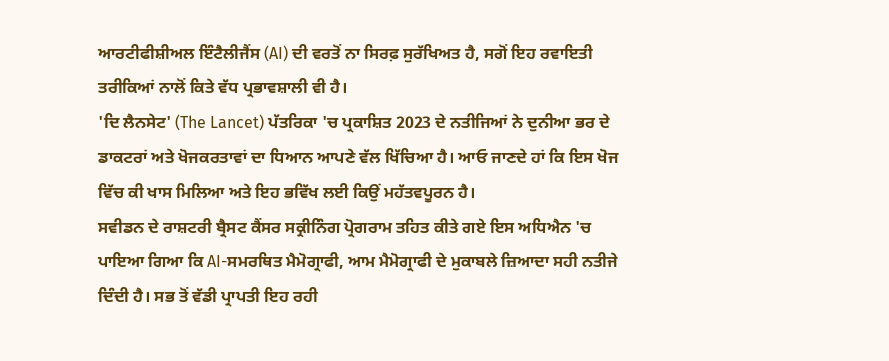ਆਰਟੀਫੀਸ਼ੀਅਲ ਇੰਟੈਲੀਜੈਂਸ (AI) ਦੀ ਵਰਤੋਂ ਨਾ ਸਿਰਫ਼ ਸੁਰੱਖਿਅਤ ਹੈ, ਸਗੋਂ ਇਹ ਰਵਾਇਤੀ ਤਰੀਕਿਆਂ ਨਾਲੋਂ ਕਿਤੇ ਵੱਧ ਪ੍ਰਭਾਵਸ਼ਾਲੀ ਵੀ ਹੈ।
'ਦਿ ਲੈਨਸੇਟ' (The Lancet) ਪੱਤਰਿਕਾ 'ਚ ਪ੍ਰਕਾਸ਼ਿਤ 2023 ਦੇ ਨਤੀਜਿਆਂ ਨੇ ਦੁਨੀਆ ਭਰ ਦੇ ਡਾਕਟਰਾਂ ਅਤੇ ਖੋਜਕਰਤਾਵਾਂ ਦਾ ਧਿਆਨ ਆਪਣੇ ਵੱਲ ਖਿੱਚਿਆ ਹੈ। ਆਓ ਜਾਣਦੇ ਹਾਂ ਕਿ ਇਸ ਖੋਜ ਵਿੱਚ ਕੀ ਖਾਸ ਮਿਲਿਆ ਅਤੇ ਇਹ ਭਵਿੱਖ ਲਈ ਕਿਉਂ ਮਹੱਤਵਪੂਰਨ ਹੈ।
ਸਵੀਡਨ ਦੇ ਰਾਸ਼ਟਰੀ ਬ੍ਰੈਸਟ ਕੈਂਸਰ ਸਕ੍ਰੀਨਿੰਗ ਪ੍ਰੋਗਰਾਮ ਤਹਿਤ ਕੀਤੇ ਗਏ ਇਸ ਅਧਿਐਨ 'ਚ ਪਾਇਆ ਗਿਆ ਕਿ AI-ਸਮਰਥਿਤ ਮੈਮੋਗ੍ਰਾਫੀ, ਆਮ ਮੈਮੋਗ੍ਰਾਫੀ ਦੇ ਮੁਕਾਬਲੇ ਜ਼ਿਆਦਾ ਸਹੀ ਨਤੀਜੇ ਦਿੰਦੀ ਹੈ। ਸਭ ਤੋਂ ਵੱਡੀ ਪ੍ਰਾਪਤੀ ਇਹ ਰਹੀ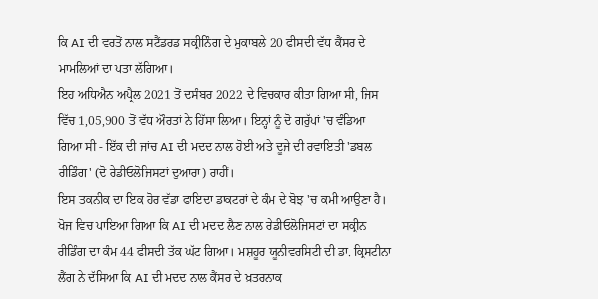ਕਿ AI ਦੀ ਵਰਤੋਂ ਨਾਲ ਸਟੈਂਡਰਡ ਸਕ੍ਰੀਨਿੰਗ ਦੇ ਮੁਕਾਬਲੇ 20 ਫੀਸਦੀ ਵੱਧ ਕੈਂਸਰ ਦੇ ਮਾਮਲਿਆਂ ਦਾ ਪਤਾ ਲੱਗਿਆ।
ਇਹ ਅਧਿਐਨ ਅਪ੍ਰੈਲ 2021 ਤੋਂ ਦਸੰਬਰ 2022 ਦੇ ਵਿਚਕਾਰ ਕੀਤਾ ਗਿਆ ਸੀ, ਜਿਸ ਵਿੱਚ 1,05,900 ਤੋਂ ਵੱਧ ਔਰਤਾਂ ਨੇ ਹਿੱਸਾ ਲਿਆ। ਇਨ੍ਹਾਂ ਨੂੰ ਦੋ ਗਰੁੱਪਾਂ 'ਚ ਵੰਡਿਆ ਗਿਆ ਸੀ - ਇੱਕ ਦੀ ਜਾਂਚ AI ਦੀ ਮਦਦ ਨਾਲ ਹੋਈ ਅਤੇ ਦੂਜੇ ਦੀ ਰਵਾਇਤੀ 'ਡਬਲ ਰੀਡਿੰਗ' (ਦੋ ਰੇਡੀਓਲੋਜਿਸਟਾਂ ਦੁਆਰਾ) ਰਾਹੀਂ।
ਇਸ ਤਕਨੀਕ ਦਾ ਇਕ ਹੋਰ ਵੱਡਾ ਫਾਇਦਾ ਡਾਕਟਰਾਂ ਦੇ ਕੰਮ ਦੇ ਬੋਝ 'ਚ ਕਮੀ ਆਉਣਾ ਹੈ। ਖੋਜ ਵਿਚ ਪਾਇਆ ਗਿਆ ਕਿ AI ਦੀ ਮਦਦ ਲੈਣ ਨਾਲ ਰੇਡੀਓਲੋਜਿਸਟਾਂ ਦਾ ਸਕ੍ਰੀਨ ਰੀਡਿੰਗ ਦਾ ਕੰਮ 44 ਫੀਸਦੀ ਤੱਕ ਘੱਟ ਗਿਆ। ਮਸ਼ਹੂਰ ਯੂਨੀਵਰਸਿਟੀ ਦੀ ਡਾ. ਕ੍ਰਿਸਟੀਨਾ ਲੈਂਗ ਨੇ ਦੱਸਿਆ ਕਿ AI ਦੀ ਮਦਦ ਨਾਲ ਕੈਂਸਰ ਦੇ ਖ਼ਤਰਨਾਕ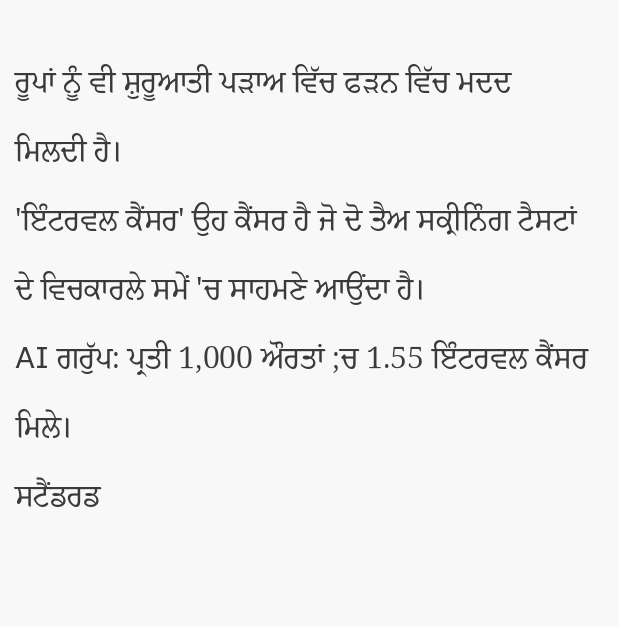ਰੂਪਾਂ ਨੂੰ ਵੀ ਸ਼ੁਰੂਆਤੀ ਪੜਾਅ ਵਿੱਚ ਫੜਨ ਵਿੱਚ ਮਦਦ ਮਿਲਦੀ ਹੈ।
'ਇੰਟਰਵਲ ਕੈਂਸਰ' ਉਹ ਕੈਂਸਰ ਹੈ ਜੋ ਦੋ ਤੈਅ ਸਕ੍ਰੀਨਿੰਗ ਟੈਸਟਾਂ ਦੇ ਵਿਚਕਾਰਲੇ ਸਮੇਂ 'ਚ ਸਾਹਮਣੇ ਆਉਂਦਾ ਹੈ।
AI ਗਰੁੱਪ: ਪ੍ਰਤੀ 1,000 ਔਰਤਾਂ ;ਚ 1.55 ਇੰਟਰਵਲ ਕੈਂਸਰ ਮਿਲੇ।
ਸਟੈਂਡਰਡ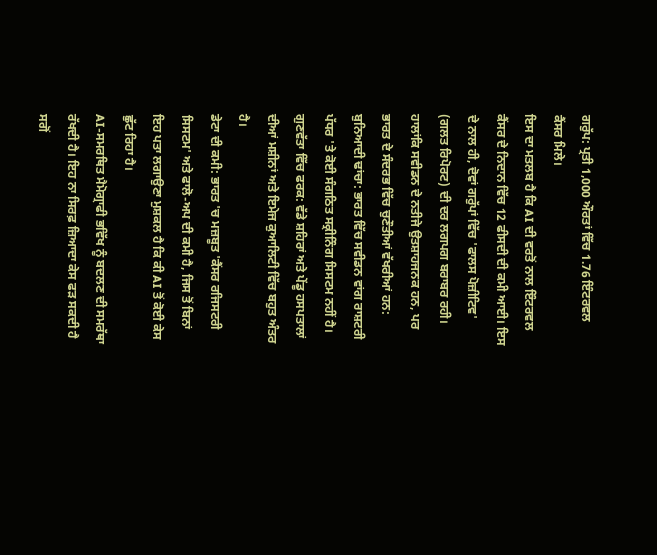ਗਰੁੱਪ: ਪ੍ਰਤੀ 1,000 ਔਰਤਾਂ ਵਿੱਚ 1.76 ਇੰਟਰਵਲ ਕੈਂਸਰ ਮਿਲੇ।
ਇਸ ਦਾ ਮਤਲਬ ਹੈ ਕਿ AI ਦੀ ਵਰਤੋਂ ਨਾਲ ਇੰਟਰਵਲ ਕੈਂਸਰ ਦੇ ਨਿਦਾਨ ਵਿੱਚ 12 ਫੀਸਦੀ ਦੀ ਕਮੀ ਆਈ। ਇਸ ਦੇ ਨਾਲ ਹੀ, ਦੋਵਾਂ ਗਰੁੱਪਾਂ ਵਿੱਚ 'ਫਾਲਸ ਪੋਜ਼ੀਟਿਵ' (ਗਲਤ ਰਿਪੋਰਟ) ਦੀ ਦਰ ਲਗਪਗ ਬਰਾਬਰ ਰਹੀ।
ਹਾਲਾਂਕਿ ਸਵੀਡਨ ਦੇ ਨਤੀਜੇ ਉਤਸ਼ਾਹਜਨਕ ਹਨ, ਪਰ ਭਾਰਤ ਦੇ ਸੰਦਰਭ ਵਿੱਚ ਚੁਣੌਤੀਆਂ ਵੱਖਰੀਆਂ ਹਨ:
ਬੁਨਿਆਦੀ ਢਾਂਚਾ: ਭਾਰਤ ਵਿੱਚ ਸਵੀਡਨ ਵਾਂਗ ਰਾਸ਼ਟਰੀ ਪੱਧਰ 'ਤੇ ਕੋਈ ਸੰਗਠਿਤ ਸਕ੍ਰੀਨਿੰਗ ਸਿਸਟਮ ਨਹੀਂ ਹੈ।
ਗੁਣਵੱਤਾ ਵਿੱਚ ਫਰਕ: ਵੱਡੇ ਸ਼ਹਿਰਾਂ ਅਤੇ ਪੇਂਡੂ ਹਸਪਤਾਲਾਂ ਦੀਆਂ ਮਸ਼ੀਨਾਂ ਅਤੇ ਇਮੇਜ ਕੁਆਲਿਟੀ ਵਿੱਚ ਬਹੁਤ ਅੰਤਰ ਹੈ।
ਡੇਟਾ ਦੀ ਕਮੀ: ਭਾਰਤ 'ਚ ਮਜ਼ਬੂਤ 'ਕੈਂਸਰ ਰਜਿਸਟਰੀ ਸਿਸਟਮ' ਅਤੇ ਫਾਲੋ-ਅਪ ਦੀ ਕਮੀ ਹੈ, ਜਿਸ ਤੋਂ ਬਿਨਾਂ ਇਹ ਪਤਾ ਲਗਾਉਣਾ ਮੁਸ਼ਕਲ ਹੈ ਕਿ ਕੀ AI ਤੋਂ ਕੋਈ ਕੇਸ ਛੁੱਟ ਰਿਹਾ ਹੈ।
AI-ਸਮਰਥਿਤ ਮੈਮੋਗ੍ਰਾਫੀ ਭਵਿੱਖ ਨੂੰ ਬਦਲਣ ਦੀ ਸਮਰੱਥਾ ਰੱਖਦੀ ਹੈ। ਇਹ ਨਾ ਸਿਰਫ਼ ਜ਼ਿਆਦਾ ਕੇਸ ਫੜ ਸਕਦੀ ਹੈ ਸਗੋਂ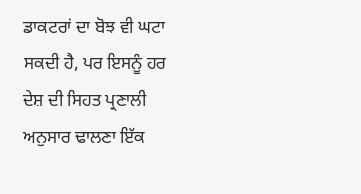ਡਾਕਟਰਾਂ ਦਾ ਬੋਝ ਵੀ ਘਟਾ ਸਕਦੀ ਹੈ, ਪਰ ਇਸਨੂੰ ਹਰ ਦੇਸ਼ ਦੀ ਸਿਹਤ ਪ੍ਰਣਾਲੀ ਅਨੁਸਾਰ ਢਾਲਣਾ ਇੱਕ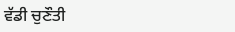ਵੱਡੀ ਚੁਣੌਤੀ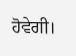ਹੋਵੇਗੀ।